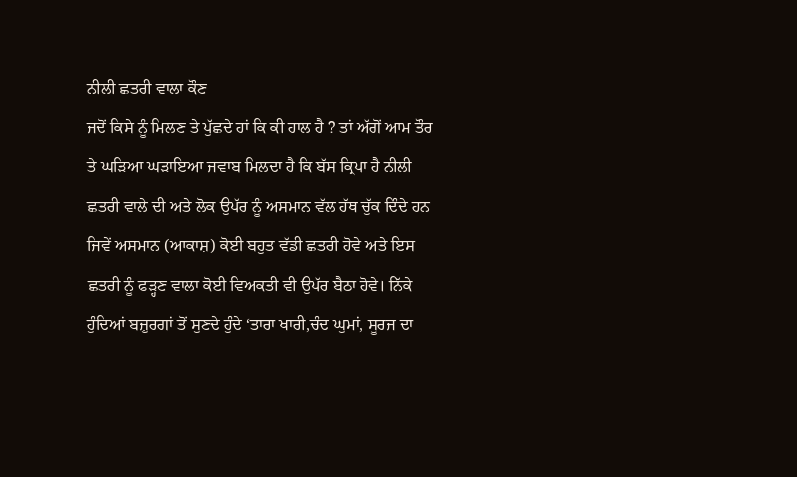ਨੀਲੀ ਛਤਰੀ ਵਾਲਾ ਕੌਣ
ਜਦੋਂ ਕਿਸੇ ਨੂੰ ਮਿਲਣ ਤੇ ਪੁੱਛਦੇ ਹਾਂ ਕਿ ਕੀ ਹਾਲ ਹੈ ? ਤਾਂ ਅੱਗੋਂ ਆਮ ਤੌਰ ਤੇ ਘੜਿਆ ਘੜਾਇਆ ਜਵਾਬ ਮਿਲਦਾ ਹੈ ਕਿ ਬੱਸ ਕ੍ਰਿਪਾ ਹੈ ਨੀਲੀ ਛਤਰੀ ਵਾਲੇ ਦੀ ਅਤੇ ਲੋਕ ਉਪੱਰ ਨੂੰ ਅਸਮਾਨ ਵੱਲ ਹੱਥ ਚੁੱਕ ਦਿੰਦੇ ਹਨ ਜਿਵੇਂ ਅਸਮਾਨ (ਆਕਾਸ਼) ਕੋਈ ਬਹੁਤ ਵੱਡੀ ਛਤਰੀ ਹੋਵੇ ਅਤੇ ਇਸ ਛਤਰੀ ਨੂੰ ਫੜ੍ਹਣ ਵਾਲਾ ਕੋਈ ਵਿਅਕਤੀ ਵੀ ਉਪੱਰ ਬੈਠਾ ਹੋਵੇ। ਨਿੱਕੇ ਹੁੰਦਿਆਂ ਬਜ਼ੁਰਗਾਂ ਤੋਂ ਸੁਣਦੇ ਹੁੰਦੇ ‘ਤਾਰਾ ਖਾਰੀ,ਚੰਦ ਘੁਮਾਂ, ਸੂਰਜ ਦਾ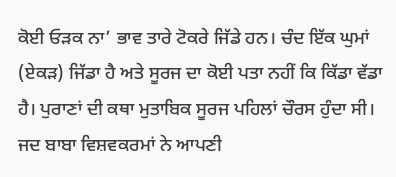ਕੋਈ ਓੜਕ ਨਾ’ ਭਾਵ ਤਾਰੇ ਟੋਕਰੇ ਜਿੱਡੇ ਹਨ। ਚੰਦ ਇੱਕ ਘੁਮਾਂ (ਏਕੜ) ਜਿੱਡਾ ਹੈ ਅਤੇ ਸੂਰਜ ਦਾ ਕੋਈ ਪਤਾ ਨਹੀਂ ਕਿ ਕਿੱਡਾ ਵੱਡਾ ਹੈ। ਪੁਰਾਣਾਂ ਦੀ ਕਥਾ ਮੁਤਾਬਿਕ ਸੂਰਜ ਪਹਿਲਾਂ ਚੌਰਸ ਹੁੰਦਾ ਸੀ। ਜਦ ਬਾਬਾ ਵਿਸ਼ਵਕਰਮਾਂ ਨੇ ਆਪਣੀ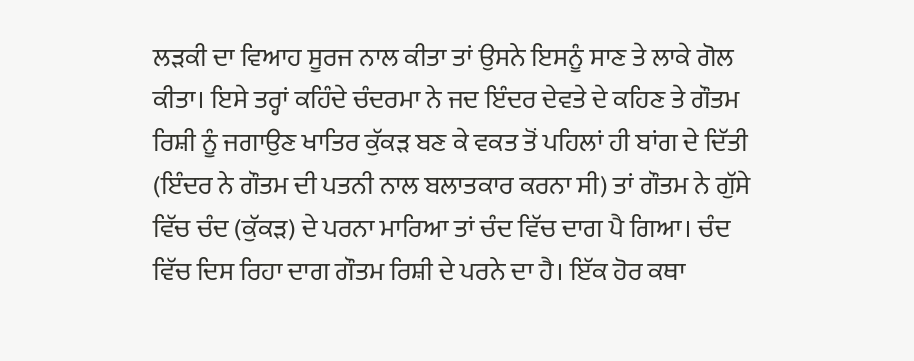ਲੜਕੀ ਦਾ ਵਿਆਹ ਸੂਰਜ ਨਾਲ ਕੀਤਾ ਤਾਂ ਉਸਨੇ ਇਸਨੂੰ ਸਾਣ ਤੇ ਲਾਕੇ ਗੋਲ ਕੀਤਾ। ਇਸੇ ਤਰ੍ਹਾਂ ਕਹਿੰਦੇ ਚੰਦਰਮਾ ਨੇ ਜਦ ਇੰਦਰ ਦੇਵਤੇ ਦੇ ਕਹਿਣ ਤੇ ਗੌਤਮ ਰਿਸ਼ੀ ਨੂੰ ਜਗਾਉਣ ਖਾਤਿਰ ਕੁੱਕੜ ਬਣ ਕੇ ਵਕਤ ਤੋਂ ਪਹਿਲਾਂ ਹੀ ਬਾਂਗ ਦੇ ਦਿੱਤੀ (ਇੰਦਰ ਨੇ ਗੌਤਮ ਦੀ ਪਤਨੀ ਨਾਲ ਬਲਾਤਕਾਰ ਕਰਨਾ ਸੀ) ਤਾਂ ਗੌਤਮ ਨੇ ਗੁੱਸੇ ਵਿੱਚ ਚੰਦ (ਕੁੱਕੜ) ਦੇ ਪਰਨਾ ਮਾਰਿਆ ਤਾਂ ਚੰਦ ਵਿੱਚ ਦਾਗ ਪੈ ਗਿਆ। ਚੰਦ ਵਿੱਚ ਦਿਸ ਰਿਹਾ ਦਾਗ ਗੌਤਮ ਰਿਸ਼ੀ ਦੇ ਪਰਨੇ ਦਾ ਹੈ। ਇੱਕ ਹੋਰ ਕਥਾ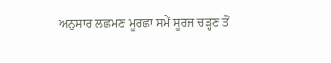ਅਨੁਸਾਰ ਲਛਮਣ ਮੂਰਛਾ ਸਮੇਂ ਸੂਰਜ ਚੜ੍ਹਣ ਤੋਂ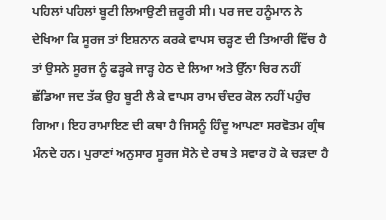ਪਹਿਲਾਂ ਪਹਿਲਾਂ ਬੂਟੀ ਲਿਆਉਣੀ ਜ਼ਰੂਰੀ ਸੀ। ਪਰ ਜਦ ਹਨੂੰਮਾਨ ਨੇ ਦੇਖਿਆ ਕਿ ਸੂਰਜ ਤਾਂ ਇਸ਼ਨਾਨ ਕਰਕੇ ਵਾਪਸ ਚੜ੍ਹਣ ਦੀ ਤਿਆਰੀ ਵਿੱਚ ਹੈ ਤਾਂ ਉਸਨੇ ਸੂਰਜ ਨੂੰ ਫੜ੍ਹਕੇ ਜਾੜ੍ਹ ਹੇਠ ਦੇ ਲਿਆ ਅਤੇ ਉੱਨਾ ਚਿਰ ਨਹੀਂ ਛੱਡਿਆ ਜਦ ਤੱਕ ਉਹ ਬੂਟੀ ਲੈ ਕੇ ਵਾਪਸ ਰਾਮ ਚੰਦਰ ਕੋਲ ਨਹੀਂ ਪਹੁੰਚ ਗਿਆ। ਇਹ ਰਾਮਾਇਣ ਦੀ ਕਥਾ ਹੈ ਜਿਸਨੂੰ ਹਿੰਦੂ ਆਪਣਾ ਸਰਵੋਤਮ ਗ੍ਰੰਥ ਮੰਨਦੇ ਹਨ। ਪੁਰਾਣਾਂ ਅਨੁਸਾਰ ਸੂਰਜ ਸੋਨੇ ਦੇ ਰਥ ਤੇ ਸਵਾਰ ਹੋ ਕੇ ਚੜਦਾ ਹੈ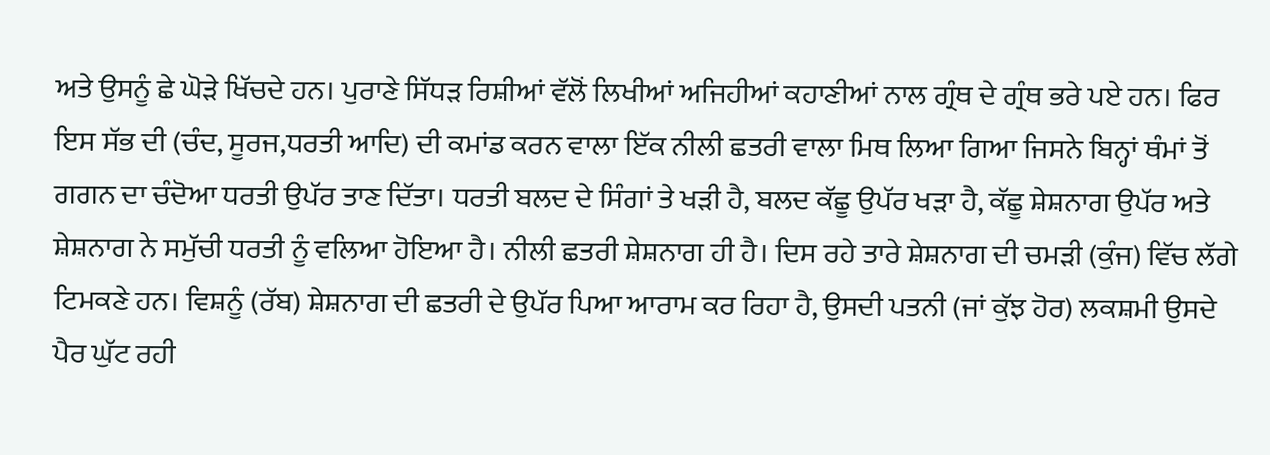ਅਤੇ ਉਸਨੂੰ ਛੇ ਘੋੜੇ ਖਿੱਚਦੇ ਹਨ। ਪੁਰਾਣੇ ਸਿੱਧੜ ਰਿਸ਼ੀਆਂ ਵੱਲੋਂ ਲਿਖੀਆਂ ਅਜਿਹੀਆਂ ਕਹਾਣੀਆਂ ਨਾਲ ਗ੍ਰੰਥ ਦੇ ਗ੍ਰੰਥ ਭਰੇ ਪਏ ਹਨ। ਫਿਰ ਇਸ ਸੱਭ ਦੀ (ਚੰਦ, ਸੂਰਜ,ਧਰਤੀ ਆਦਿ) ਦੀ ਕਮਾਂਡ ਕਰਨ ਵਾਲਾ ਇੱਕ ਨੀਲੀ ਛਤਰੀ ਵਾਲਾ ਮਿਥ ਲਿਆ ਗਿਆ ਜਿਸਨੇ ਬਿਨ੍ਹਾਂ ਥੰਮਾਂ ਤੋਂ ਗਗਨ ਦਾ ਚੰਦੋਆ ਧਰਤੀ ਉਪੱਰ ਤਾਣ ਦਿੱਤਾ। ਧਰਤੀ ਬਲਦ ਦੇ ਸਿੰਗਾਂ ਤੇ ਖੜੀ ਹੈ, ਬਲਦ ਕੱਛੂ ਉਪੱਰ ਖੜਾ ਹੈ, ਕੱਛੂ ਸ਼ੇਸ਼ਨਾਗ ਉਪੱਰ ਅਤੇ ਸ਼ੇਸ਼ਨਾਗ ਨੇ ਸਮੁੱਚੀ ਧਰਤੀ ਨੂੰ ਵਲਿਆ ਹੋਇਆ ਹੈ। ਨੀਲੀ ਛਤਰੀ ਸ਼ੇਸ਼ਨਾਗ ਹੀ ਹੈ। ਦਿਸ ਰਹੇ ਤਾਰੇ ਸ਼ੇਸ਼ਨਾਗ ਦੀ ਚਮੜੀ (ਕੁੰਜ) ਵਿੱਚ ਲੱਗੇ ਟਿਮਕਣੇ ਹਨ। ਵਿਸ਼ਨੂੰ (ਰੱਬ) ਸ਼ੇਸ਼ਨਾਗ ਦੀ ਛਤਰੀ ਦੇ ਉਪੱਰ ਪਿਆ ਆਰਾਮ ਕਰ ਰਿਹਾ ਹੈ, ਉਸਦੀ ਪਤਨੀ (ਜਾਂ ਕੁੱਝ ਹੋਰ) ਲਕਸ਼ਮੀ ਉਸਦੇ ਪੈਰ ਘੁੱਟ ਰਹੀ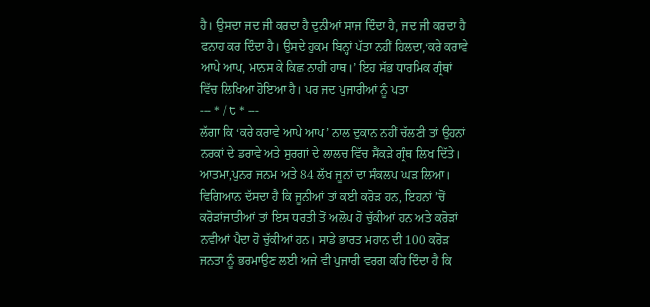ਹੈ। ਉਸਦਾ ਜਦ ਜੀ ਕਰਦਾ ਹੈ ਦੁਨੀਆਂ ਸਾਜ ਦਿੰਦਾ ਹੈ, ਜਦ ਜੀ ਕਰਦਾ ਹੈ ਫਨਾਹ ਕਰ ਦਿੰਦਾ ਹੈ। ਉਸਦੇ ਹੁਕਮ ਬਿਨ੍ਹਾਂ ਪੱਤਾ ਨਹੀਂ ਹਿਲਦਾ,‘ਕਰੇ ਕਰਾਵੇ ਆਪੇ ਆਪ, ਮਾਨਸ ਕੇ ਕਿਛ ਨਾਹੀਂ ਹਾਥ।’ ਇਹ ਸੱਭ ਧਾਰਮਿਕ ਗ੍ਰੰਥਾਂ ਵਿੱਚ ਲਿਖਿਆ ਹੋਇਆ ਹੈ। ਪਰ ਜਦ ਪੁਜਾਰੀਆਂ ਨੂੰ ਪਤਾ
--- * / ੮ * ---
ਲੱਗਾ ਕਿ ‘ਕਰੇ ਕਰਾਵੇ ਆਪੇ ਆਪ’ ਨਾਲ ਦੁਕਾਨ ਨਹੀਂ ਚੱਲਣੀ ਤਾਂ ਉਹਨਾਂ ਨਰਕਾਂ ਦੇ ਡਰਾਵੇ ਅਤੇ ਸੁਰਗਾਂ ਦੇ ਲਾਲਚ ਵਿੱਚ ਸੈਂਕੜੇ ਗ੍ਰੰਥ ਲਿਖ ਦਿੱਤੇ। ਆਤਮਾ,ਪੁਨਰ ਜਨਮ ਅਤੇ 84 ਲੱਖ ਜੂਨਾਂ ਦਾ ਸੰਕਲਪ ਘੜ ਲਿਆ। ਵਿਗਿਆਨ ਦੱਸਦਾ ਹੈ ਕਿ ਜੂਨੀਆਂ ਤਾਂ ਕਈ ਕਰੋੜ ਹਨ, ਇਹਨਾਂ ’ਚੋਂ ਕਰੋੜਾਂਜਾਤੀਆਂ ਤਾਂ ਇਸ ਧਰਤੀ ਤੋਂ ਅਲੋਪ ਹੋ ਚੁੱਕੀਆਂ ਹਨ ਅਤੇ ਕਰੋੜਾਂ ਨਵੀਆਂ ਪੈਦਾ ਹੋ ਚੁੱਕੀਆਂ ਹਨ। ਸਾਡੇ ਭਾਰਤ ਮਹਾਨ ਦੀ 100 ਕਰੋੜ ਜਨਤਾ ਨੂੰ ਭਰਮਾਉਣ ਲਈ ਅਜੇ ਵੀ ਪੁਜਾਰੀ ਵਰਗ ਕਹਿ ਦਿੰਦਾ ਹੈ ਕਿ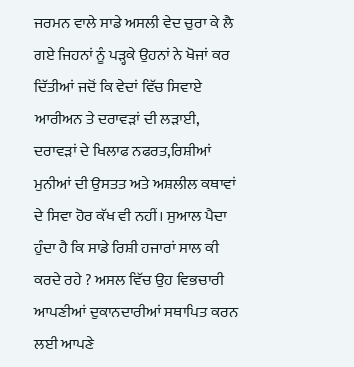ਜਰਮਨ ਵਾਲੇ ਸਾਡੇ ਅਸਲੀ ਵੇਦ ਚੁਰਾ ਕੇ ਲੈ ਗਏ ਜਿਹਨਾਂ ਨੂੰ ਪੜ੍ਹਕੇ ਉਹਨਾਂ ਨੇ ਖੋਜਾਂ ਕਰ ਦਿੱਤੀਆਂ ਜਦੋਂ ਕਿ ਵੇਦਾਂ ਵਿੱਚ ਸਿਵਾਏ ਆਰੀਅਨ ਤੇ ਦਰਾਵੜਾਂ ਦੀ ਲੜਾਈ, ਦਰਾਵੜਾਂ ਦੇ ਖਿਲਾਫ ਨਫਰਤ,ਰਿਸ਼ੀਆਂ ਮੁਨੀਆਂ ਦੀ ਉਸਤਤ ਅਤੇ ਅਸ਼ਲੀਲ ਕਥਾਵਾਂ ਦੇ ਸਿਵਾ ਹੋਰ ਕੱਖ ਵੀ ਨਹੀਂ। ਸੁਆਲ ਪੈਦਾ ਹੁੰਦਾ ਹੈ ਕਿ ਸਾਡੇ ਰਿਸ਼ੀ ਹਜਾਰਾਂ ਸਾਲ ਕੀ ਕਰਦੇ ਰਹੇ ? ਅਸਲ ਵਿੱਚ ਉਹ ਵਿਭਚਾਰੀ ਆਪਣੀਆਂ ਦੁਕਾਨਦਾਰੀਆਂ ਸਥਾਪਿਤ ਕਰਨ ਲਈ ਆਪਣੇ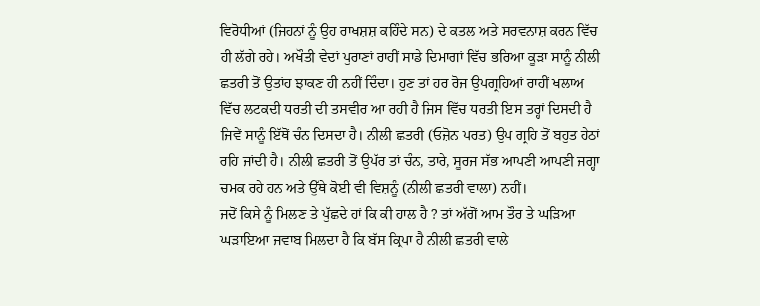ਵਿਰੋਧੀਆਂ (ਜਿਹਨਾਂ ਨੂੰ ਉਹ ਰਾਖਸ਼ਸ਼ ਕਹਿੰਦੇ ਸਨ) ਦੇ ਕਤਲ ਅਤੇ ਸਰਵਨਾਸ਼ ਕਰਨ ਵਿੱਚ ਹੀ ਲੱਗੇ ਰਹੇ। ਅਖੌਤੀ ਵੇਦਾਂ ਪੁਰਾਣਾਂ ਰਾਹੀਂ ਸਾਡੇ ਦਿਮਾਗਾਂ ਵਿੱਚ ਭਰਿਆ ਕੂੜਾ ਸਾਨੂੰ ਨੀਲੀ ਛਤਰੀ ਤੋਂ ਉਤਾਂਹ ਝਾਕਣ ਹੀ ਨਹੀਂ ਦਿੰਦਾ। ਹੁਣ ਤਾਂ ਹਰ ਰੋਜ ਉਪਗ੍ਰਹਿਆਂ ਰਾਹੀਂ ਖਲਾਅ ਵਿੱਚ ਲਟਕਦੀ ਧਰਤੀ ਦੀ ਤਸਵੀਰ ਆ ਰਹੀ ਹੈ ਜਿਸ ਵਿੱਚ ਧਰਤੀ ਇਸ ਤਰ੍ਹਾਂ ਦਿਸਦੀ ਹੈ ਜਿਵੇਂ ਸਾਨੂੰ ਇੱਥੋਂ ਚੰਨ ਦਿਸਦਾ ਹੈ। ਨੀਲੀ ਛਤਰੀ (ਓਜ਼ੋਨ ਪਰਤ) ਉਪ ਗ੍ਰਹਿ ਤੋਂ ਬਹੁਤ ਹੇਠਾਂ ਰਹਿ ਜਾਂਦੀ ਹੈ। ਨੀਲੀ ਛਤਰੀ ਤੋਂ ਉਪੱਰ ਤਾਂ ਚੰਨ, ਤਾਰੇ, ਸੂਰਜ ਸੱਭ ਆਪਣੀ ਆਪਣੀ ਜਗ੍ਹਾ ਚਮਕ ਰਹੇ ਹਨ ਅਤੇ ਉੱਥੇ ਕੋਈ ਵੀ ਵਿਸ਼ਨੂੰ (ਨੀਲੀ ਛਤਰੀ ਵਾਲਾ) ਨਹੀਂ।
ਜਦੋਂ ਕਿਸੇ ਨੂੰ ਮਿਲਣ ਤੇ ਪੁੱਛਦੇ ਹਾਂ ਕਿ ਕੀ ਹਾਲ ਹੈ ? ਤਾਂ ਅੱਗੋਂ ਆਮ ਤੌਰ ਤੇ ਘੜਿਆ ਘੜਾਇਆ ਜਵਾਬ ਮਿਲਦਾ ਹੈ ਕਿ ਬੱਸ ਕ੍ਰਿਪਾ ਹੈ ਨੀਲੀ ਛਤਰੀ ਵਾਲੇ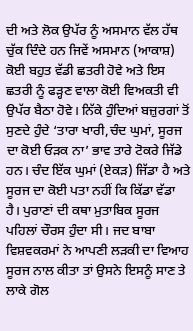ਦੀ ਅਤੇ ਲੋਕ ਉਪੱਰ ਨੂੰ ਅਸਮਾਨ ਵੱਲ ਹੱਥ ਚੁੱਕ ਦਿੰਦੇ ਹਨ ਜਿਵੇਂ ਅਸਮਾਨ (ਆਕਾਸ਼) ਕੋਈ ਬਹੁਤ ਵੱਡੀ ਛਤਰੀ ਹੋਵੇ ਅਤੇ ਇਸ ਛਤਰੀ ਨੂੰ ਫੜ੍ਹਣ ਵਾਲਾ ਕੋਈ ਵਿਅਕਤੀ ਵੀ ਉਪੱਰ ਬੈਠਾ ਹੋਵੇ। ਨਿੱਕੇ ਹੁੰਦਿਆਂ ਬਜ਼ੁਰਗਾਂ ਤੋਂ ਸੁਣਦੇ ਹੁੰਦੇ ‘ਤਾਰਾ ਖਾਰੀ,ਚੰਦ ਘੁਮਾਂ, ਸੂਰਜ ਦਾ ਕੋਈ ਓੜਕ ਨਾ’ ਭਾਵ ਤਾਰੇ ਟੋਕਰੇ ਜਿੱਡੇ ਹਨ। ਚੰਦ ਇੱਕ ਘੁਮਾਂ (ਏਕੜ) ਜਿੱਡਾ ਹੈ ਅਤੇ ਸੂਰਜ ਦਾ ਕੋਈ ਪਤਾ ਨਹੀਂ ਕਿ ਕਿੱਡਾ ਵੱਡਾ ਹੈ। ਪੁਰਾਣਾਂ ਦੀ ਕਥਾ ਮੁਤਾਬਿਕ ਸੂਰਜ ਪਹਿਲਾਂ ਚੌਰਸ ਹੁੰਦਾ ਸੀ। ਜਦ ਬਾਬਾ ਵਿਸ਼ਵਕਰਮਾਂ ਨੇ ਆਪਣੀ ਲੜਕੀ ਦਾ ਵਿਆਹ ਸੂਰਜ ਨਾਲ ਕੀਤਾ ਤਾਂ ਉਸਨੇ ਇਸਨੂੰ ਸਾਣ ਤੇ ਲਾਕੇ ਗੋਲ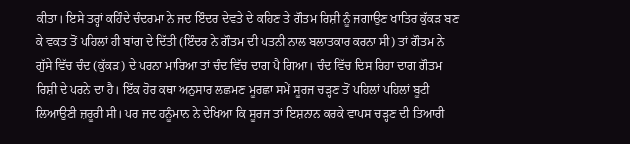ਕੀਤਾ। ਇਸੇ ਤਰ੍ਹਾਂ ਕਹਿੰਦੇ ਚੰਦਰਮਾ ਨੇ ਜਦ ਇੰਦਰ ਦੇਵਤੇ ਦੇ ਕਹਿਣ ਤੇ ਗੌਤਮ ਰਿਸ਼ੀ ਨੂੰ ਜਗਾਉਣ ਖਾਤਿਰ ਕੁੱਕੜ ਬਣ ਕੇ ਵਕਤ ਤੋਂ ਪਹਿਲਾਂ ਹੀ ਬਾਂਗ ਦੇ ਦਿੱਤੀ (ਇੰਦਰ ਨੇ ਗੌਤਮ ਦੀ ਪਤਨੀ ਨਾਲ ਬਲਾਤਕਾਰ ਕਰਨਾ ਸੀ) ਤਾਂ ਗੌਤਮ ਨੇ ਗੁੱਸੇ ਵਿੱਚ ਚੰਦ (ਕੁੱਕੜ) ਦੇ ਪਰਨਾ ਮਾਰਿਆ ਤਾਂ ਚੰਦ ਵਿੱਚ ਦਾਗ ਪੈ ਗਿਆ। ਚੰਦ ਵਿੱਚ ਦਿਸ ਰਿਹਾ ਦਾਗ ਗੌਤਮ ਰਿਸ਼ੀ ਦੇ ਪਰਨੇ ਦਾ ਹੈ। ਇੱਕ ਹੋਰ ਕਥਾ ਅਨੁਸਾਰ ਲਛਮਣ ਮੂਰਛਾ ਸਮੇਂ ਸੂਰਜ ਚੜ੍ਹਣ ਤੋਂ ਪਹਿਲਾਂ ਪਹਿਲਾਂ ਬੂਟੀ ਲਿਆਉਣੀ ਜ਼ਰੂਰੀ ਸੀ। ਪਰ ਜਦ ਹਨੂੰਮਾਨ ਨੇ ਦੇਖਿਆ ਕਿ ਸੂਰਜ ਤਾਂ ਇਸ਼ਨਾਨ ਕਰਕੇ ਵਾਪਸ ਚੜ੍ਹਣ ਦੀ ਤਿਆਰੀ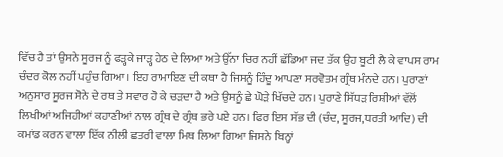ਵਿੱਚ ਹੈ ਤਾਂ ਉਸਨੇ ਸੂਰਜ ਨੂੰ ਫੜ੍ਹਕੇ ਜਾੜ੍ਹ ਹੇਠ ਦੇ ਲਿਆ ਅਤੇ ਉੱਨਾ ਚਿਰ ਨਹੀਂ ਛੱਡਿਆ ਜਦ ਤੱਕ ਉਹ ਬੂਟੀ ਲੈ ਕੇ ਵਾਪਸ ਰਾਮ ਚੰਦਰ ਕੋਲ ਨਹੀਂ ਪਹੁੰਚ ਗਿਆ। ਇਹ ਰਾਮਾਇਣ ਦੀ ਕਥਾ ਹੈ ਜਿਸਨੂੰ ਹਿੰਦੂ ਆਪਣਾ ਸਰਵੋਤਮ ਗ੍ਰੰਥ ਮੰਨਦੇ ਹਨ। ਪੁਰਾਣਾਂ ਅਨੁਸਾਰ ਸੂਰਜ ਸੋਨੇ ਦੇ ਰਥ ਤੇ ਸਵਾਰ ਹੋ ਕੇ ਚੜਦਾ ਹੈ ਅਤੇ ਉਸਨੂੰ ਛੇ ਘੋੜੇ ਖਿੱਚਦੇ ਹਨ। ਪੁਰਾਣੇ ਸਿੱਧੜ ਰਿਸ਼ੀਆਂ ਵੱਲੋਂ ਲਿਖੀਆਂ ਅਜਿਹੀਆਂ ਕਹਾਣੀਆਂ ਨਾਲ ਗ੍ਰੰਥ ਦੇ ਗ੍ਰੰਥ ਭਰੇ ਪਏ ਹਨ। ਫਿਰ ਇਸ ਸੱਭ ਦੀ (ਚੰਦ, ਸੂਰਜ,ਧਰਤੀ ਆਦਿ) ਦੀ ਕਮਾਂਡ ਕਰਨ ਵਾਲਾ ਇੱਕ ਨੀਲੀ ਛਤਰੀ ਵਾਲਾ ਮਿਥ ਲਿਆ ਗਿਆ ਜਿਸਨੇ ਬਿਨ੍ਹਾਂ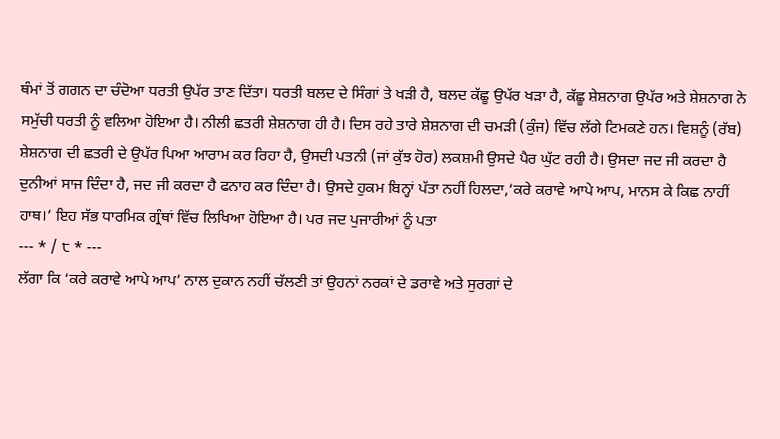ਥੰਮਾਂ ਤੋਂ ਗਗਨ ਦਾ ਚੰਦੋਆ ਧਰਤੀ ਉਪੱਰ ਤਾਣ ਦਿੱਤਾ। ਧਰਤੀ ਬਲਦ ਦੇ ਸਿੰਗਾਂ ਤੇ ਖੜੀ ਹੈ, ਬਲਦ ਕੱਛੂ ਉਪੱਰ ਖੜਾ ਹੈ, ਕੱਛੂ ਸ਼ੇਸ਼ਨਾਗ ਉਪੱਰ ਅਤੇ ਸ਼ੇਸ਼ਨਾਗ ਨੇ ਸਮੁੱਚੀ ਧਰਤੀ ਨੂੰ ਵਲਿਆ ਹੋਇਆ ਹੈ। ਨੀਲੀ ਛਤਰੀ ਸ਼ੇਸ਼ਨਾਗ ਹੀ ਹੈ। ਦਿਸ ਰਹੇ ਤਾਰੇ ਸ਼ੇਸ਼ਨਾਗ ਦੀ ਚਮੜੀ (ਕੁੰਜ) ਵਿੱਚ ਲੱਗੇ ਟਿਮਕਣੇ ਹਨ। ਵਿਸ਼ਨੂੰ (ਰੱਬ) ਸ਼ੇਸ਼ਨਾਗ ਦੀ ਛਤਰੀ ਦੇ ਉਪੱਰ ਪਿਆ ਆਰਾਮ ਕਰ ਰਿਹਾ ਹੈ, ਉਸਦੀ ਪਤਨੀ (ਜਾਂ ਕੁੱਝ ਹੋਰ) ਲਕਸ਼ਮੀ ਉਸਦੇ ਪੈਰ ਘੁੱਟ ਰਹੀ ਹੈ। ਉਸਦਾ ਜਦ ਜੀ ਕਰਦਾ ਹੈ ਦੁਨੀਆਂ ਸਾਜ ਦਿੰਦਾ ਹੈ, ਜਦ ਜੀ ਕਰਦਾ ਹੈ ਫਨਾਹ ਕਰ ਦਿੰਦਾ ਹੈ। ਉਸਦੇ ਹੁਕਮ ਬਿਨ੍ਹਾਂ ਪੱਤਾ ਨਹੀਂ ਹਿਲਦਾ,‘ਕਰੇ ਕਰਾਵੇ ਆਪੇ ਆਪ, ਮਾਨਸ ਕੇ ਕਿਛ ਨਾਹੀਂ ਹਾਥ।’ ਇਹ ਸੱਭ ਧਾਰਮਿਕ ਗ੍ਰੰਥਾਂ ਵਿੱਚ ਲਿਖਿਆ ਹੋਇਆ ਹੈ। ਪਰ ਜਦ ਪੁਜਾਰੀਆਂ ਨੂੰ ਪਤਾ
--- * / ੮ * ---
ਲੱਗਾ ਕਿ ‘ਕਰੇ ਕਰਾਵੇ ਆਪੇ ਆਪ’ ਨਾਲ ਦੁਕਾਨ ਨਹੀਂ ਚੱਲਣੀ ਤਾਂ ਉਹਨਾਂ ਨਰਕਾਂ ਦੇ ਡਰਾਵੇ ਅਤੇ ਸੁਰਗਾਂ ਦੇ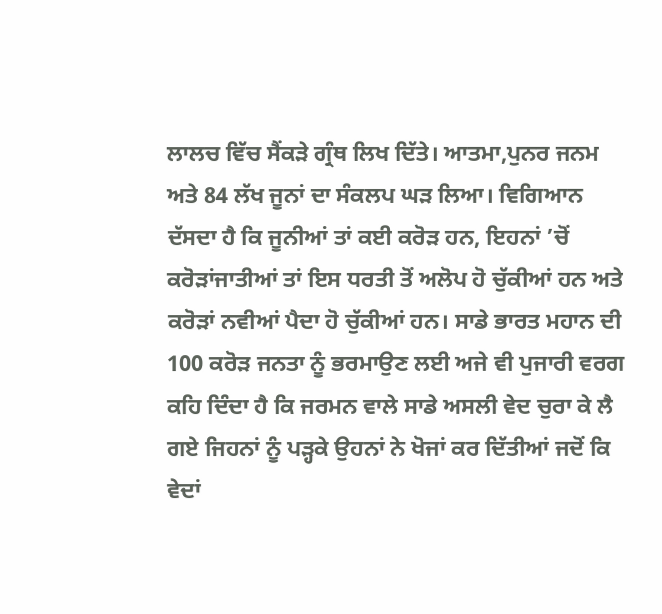ਲਾਲਚ ਵਿੱਚ ਸੈਂਕੜੇ ਗ੍ਰੰਥ ਲਿਖ ਦਿੱਤੇ। ਆਤਮਾ,ਪੁਨਰ ਜਨਮ ਅਤੇ 84 ਲੱਖ ਜੂਨਾਂ ਦਾ ਸੰਕਲਪ ਘੜ ਲਿਆ। ਵਿਗਿਆਨ ਦੱਸਦਾ ਹੈ ਕਿ ਜੂਨੀਆਂ ਤਾਂ ਕਈ ਕਰੋੜ ਹਨ, ਇਹਨਾਂ ’ਚੋਂ ਕਰੋੜਾਂਜਾਤੀਆਂ ਤਾਂ ਇਸ ਧਰਤੀ ਤੋਂ ਅਲੋਪ ਹੋ ਚੁੱਕੀਆਂ ਹਨ ਅਤੇ ਕਰੋੜਾਂ ਨਵੀਆਂ ਪੈਦਾ ਹੋ ਚੁੱਕੀਆਂ ਹਨ। ਸਾਡੇ ਭਾਰਤ ਮਹਾਨ ਦੀ 100 ਕਰੋੜ ਜਨਤਾ ਨੂੰ ਭਰਮਾਉਣ ਲਈ ਅਜੇ ਵੀ ਪੁਜਾਰੀ ਵਰਗ ਕਹਿ ਦਿੰਦਾ ਹੈ ਕਿ ਜਰਮਨ ਵਾਲੇ ਸਾਡੇ ਅਸਲੀ ਵੇਦ ਚੁਰਾ ਕੇ ਲੈ ਗਏ ਜਿਹਨਾਂ ਨੂੰ ਪੜ੍ਹਕੇ ਉਹਨਾਂ ਨੇ ਖੋਜਾਂ ਕਰ ਦਿੱਤੀਆਂ ਜਦੋਂ ਕਿ ਵੇਦਾਂ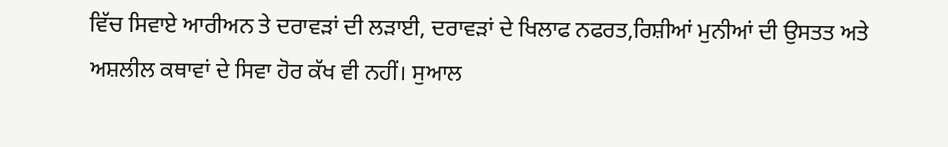ਵਿੱਚ ਸਿਵਾਏ ਆਰੀਅਨ ਤੇ ਦਰਾਵੜਾਂ ਦੀ ਲੜਾਈ, ਦਰਾਵੜਾਂ ਦੇ ਖਿਲਾਫ ਨਫਰਤ,ਰਿਸ਼ੀਆਂ ਮੁਨੀਆਂ ਦੀ ਉਸਤਤ ਅਤੇ ਅਸ਼ਲੀਲ ਕਥਾਵਾਂ ਦੇ ਸਿਵਾ ਹੋਰ ਕੱਖ ਵੀ ਨਹੀਂ। ਸੁਆਲ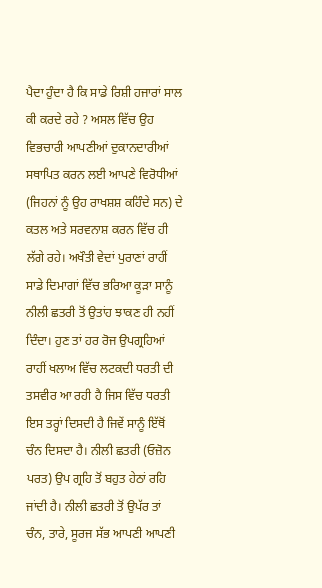ਪੈਦਾ ਹੁੰਦਾ ਹੈ ਕਿ ਸਾਡੇ ਰਿਸ਼ੀ ਹਜਾਰਾਂ ਸਾਲ ਕੀ ਕਰਦੇ ਰਹੇ ? ਅਸਲ ਵਿੱਚ ਉਹ ਵਿਭਚਾਰੀ ਆਪਣੀਆਂ ਦੁਕਾਨਦਾਰੀਆਂ ਸਥਾਪਿਤ ਕਰਨ ਲਈ ਆਪਣੇ ਵਿਰੋਧੀਆਂ (ਜਿਹਨਾਂ ਨੂੰ ਉਹ ਰਾਖਸ਼ਸ਼ ਕਹਿੰਦੇ ਸਨ) ਦੇ ਕਤਲ ਅਤੇ ਸਰਵਨਾਸ਼ ਕਰਨ ਵਿੱਚ ਹੀ ਲੱਗੇ ਰਹੇ। ਅਖੌਤੀ ਵੇਦਾਂ ਪੁਰਾਣਾਂ ਰਾਹੀਂ ਸਾਡੇ ਦਿਮਾਗਾਂ ਵਿੱਚ ਭਰਿਆ ਕੂੜਾ ਸਾਨੂੰ ਨੀਲੀ ਛਤਰੀ ਤੋਂ ਉਤਾਂਹ ਝਾਕਣ ਹੀ ਨਹੀਂ ਦਿੰਦਾ। ਹੁਣ ਤਾਂ ਹਰ ਰੋਜ ਉਪਗ੍ਰਹਿਆਂ ਰਾਹੀਂ ਖਲਾਅ ਵਿੱਚ ਲਟਕਦੀ ਧਰਤੀ ਦੀ ਤਸਵੀਰ ਆ ਰਹੀ ਹੈ ਜਿਸ ਵਿੱਚ ਧਰਤੀ ਇਸ ਤਰ੍ਹਾਂ ਦਿਸਦੀ ਹੈ ਜਿਵੇਂ ਸਾਨੂੰ ਇੱਥੋਂ ਚੰਨ ਦਿਸਦਾ ਹੈ। ਨੀਲੀ ਛਤਰੀ (ਓਜ਼ੋਨ ਪਰਤ) ਉਪ ਗ੍ਰਹਿ ਤੋਂ ਬਹੁਤ ਹੇਠਾਂ ਰਹਿ ਜਾਂਦੀ ਹੈ। ਨੀਲੀ ਛਤਰੀ ਤੋਂ ਉਪੱਰ ਤਾਂ ਚੰਨ, ਤਾਰੇ, ਸੂਰਜ ਸੱਭ ਆਪਣੀ ਆਪਣੀ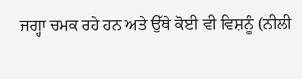ਜਗ੍ਹਾ ਚਮਕ ਰਹੇ ਹਨ ਅਤੇ ਉੱਥੇ ਕੋਈ ਵੀ ਵਿਸ਼ਨੂੰ (ਨੀਲੀ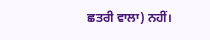ਛਤਰੀ ਵਾਲਾ) ਨਹੀਂ।